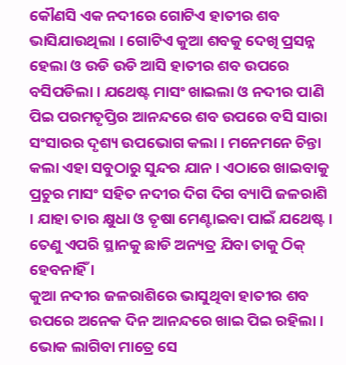କୌଣସି ଏକ ନଦୀରେ ଗୋଟିଏ ହାତୀର ଶବ ଭାସିଯାଉଥିଲା । ଗୋଟିଏ କୁଆ ଶବକୁ ଦେଖି ପ୍ରସନ୍ନ ହେଲା ଓ ଉଡି ଉଡି ଆସି ହାତୀର ଶବ ଉପରେ ବସିପଡିଲା । ଯଥେଷ୍ଟ ମାସଂ ଖାଇଲା ଓ ନଦୀର ପାଣି ପିଇ ପରମତୃପ୍ତିର ଆନନ୍ଦରେ ଶବ ଉପରେ ବସି ସାରା ସଂସାରର ଦୃଶ୍ୟ ଉପଭୋଗ କଲା । ମନେମନେ ଚିନ୍ତା କଲା ଏହା ସବୁଠାରୁ ସୁନ୍ଦର ଯାନ । ଏଠାରେ ଖାଇବାକୁ ପ୍ରଚୁର ମାସଂ ସହିତ ନଦୀର ଦିଗ ଦିଗ ବ୍ୟାପି ଜଳରାଶି । ଯାହା ତାର କ୍ଷୁଧା ଓ ତୃଷା ମେଣ୍ଟାଇବା ପାଇଁ ଯଥେଷ୍ଟ । ତେଣୁ ଏପରି ସ୍ଥାନକୁ ଛାଡି ଅନ୍ୟତ୍ର ଯିବା ତାକୁ ଠିକ୍ ହେବନାହିଁ ।
କୁଆ ନଦୀର ଜଳରାଶିରେ ଭାସୁଥିବା ହାତୀର ଶବ ଉପରେ ଅନେକ ଦିନ ଆନନ୍ଦରେ ଖାଇ ପିଇ ରହିଲା । ଭୋକ ଲାଗିବା ମାତ୍ରେ ସେ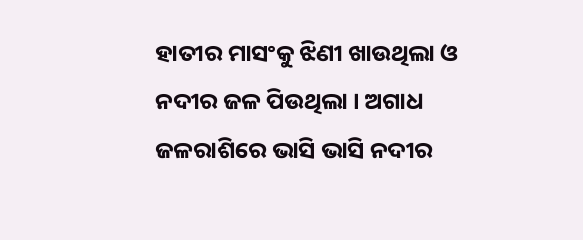ହାତୀର ମାସଂକୁ ଝିଣୀ ଖାଉଥିଲା ଓ ନଦୀର ଜଳ ପିଉଥିଲା । ଅଗାଧ ଜଳରାଶିରେ ଭାସି ଭାସି ନଦୀର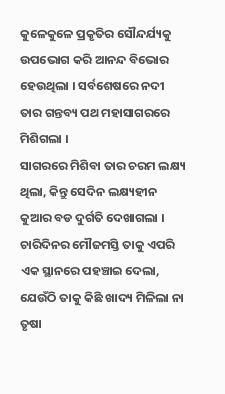କୁଳେକୁଳେ ପ୍ରକୃତିର ସୌନ୍ଦର୍ଯ୍ୟକୁ ଉପଭୋଗ କରି ଆନନ୍ଦ ବିଭୋର ହେଉଥିଲା । ସର୍ବଶେଷରେ ନଦୀ ତାର ଗନ୍ତବ୍ୟ ପଥ ମହାସାଗରରେ ମିଶିଗଲା ।
ସାଗରରେ ମିଶିବା ତାର ଚରମ ଲକ୍ଷ୍ୟ ଥିଲା, କିନ୍ତୁ ସେଦିନ ଲକ୍ଷ୍ୟହୀନ କୁଆର ବଡ ଦୁର୍ଗତି ଦେଖାଗଲା । ଚାରିଦିନର ମୌଜମସ୍ତି ତାକୁ ଏପରି ଏକ ସ୍ଥାନରେ ପହଞ୍ଚାଇ ଦେଲା, ଯେଉଁଠି ତାକୁ କିଛି ଖାଦ୍ୟ ମିଳିଲା ନା ତୃଷା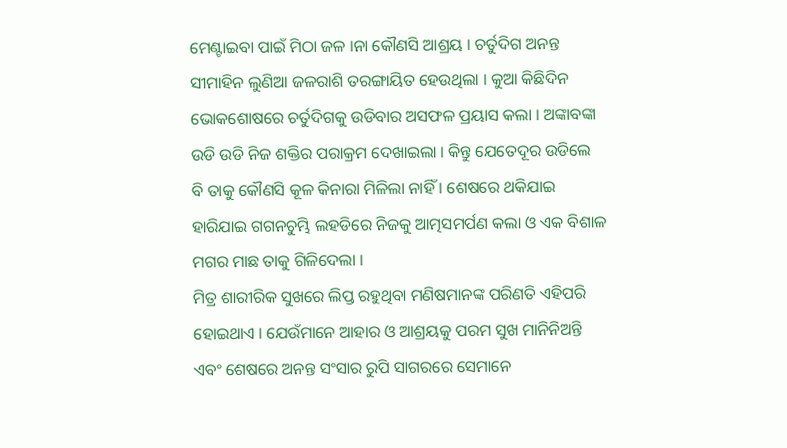ମେଣ୍ଟାଇବା ପାଇଁ ମିଠା ଜଳ ।ନା କୌଣସି ଆଶ୍ରୟ । ଚର୍ତୁଦିଗ ଅନନ୍ତ ସୀମାହିନ ଲୁଣିଆ ଜଳରାଶି ତରଙ୍ଗାୟିତ ହେଉଥିଲା । କୁଆ କିଛିଦିନ ଭୋକଶୋଷରେ ଚର୍ତୁଦିଗକୁ ଉଡିବାର ଅସଫଳ ପ୍ରୟାସ କଲା । ଅଙ୍କାବଙ୍କା ଉଡି ଉଡି ନିଜ ଶକ୍ତିର ପରାକ୍ରମ ଦେଖାଇଲା । କିନ୍ତୁ ଯେତେଦୂର ଉଡିଲେ ବି ତାକୁ କୌଣସି କୂଳ କିନାରା ମିଳିଲା ନାହିଁ । ଶେଷରେ ଥକିଯାଇ ହାରିଯାଇ ଗଗନଚୁମ୍ଭି ଲହଡିରେ ନିଜକୁ ଆତ୍ମସମର୍ପଣ କଲା ଓ ଏକ ବିଶାଳ ମଗର ମାଛ ତାକୁ ଗିଳିଦେଲା ।
ମିତ୍ର ଶାରୀରିକ ସୁଖରେ ଲିପ୍ତ ରହୁଥିବା ମଣିଷମାନଙ୍କ ପରିଣତି ଏହିପରି ହୋଇଥାଏ । ଯେଉଁମାନେ ଆହାର ଓ ଆଶ୍ରୟକୁ ପରମ ସୁଖ ମାନିନିଅନ୍ତି ଏବଂ ଶେଷରେ ଅନନ୍ତ ସଂସାର ରୁପି ସାଗରରେ ସେମାନେ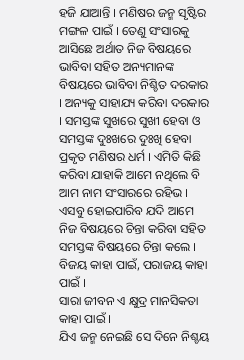ହଜି ଯାଆନ୍ତି । ମଣିଷର ଜନ୍ମ ସୃଷ୍ଟିର ମଙ୍ଗଳ ପାଇଁ । ତେଣୁ ସଂସାରକୁ ଆସିଛେ ଅର୍ଥାତ ନିଜ ବିଷୟରେ ଭାବିବା ସହିତ ଅନ୍ୟମାନଙ୍କ ବିଷୟରେ ଭାବିବା ନିଶ୍ଚିତ ଦରକାର । ଅନ୍ୟକୁ ସାହାଯ୍ୟ କରିବା ଦରକାର । ସମସ୍ତଙ୍କ ସୁଖରେ ସୁଖୀ ହେବା ଓ ସମସ୍ତଙ୍କ ଦୁଃଖରେ ଦୁଃଖି ହେବା ପ୍ରକୃତ ମଣିଷର ଧର୍ମ । ଏମିତି କିଛି କରିବା ଯାହାକି ଆମେ ନଥିଲେ ବି ଆମ ନାମ ସଂସାରରେ ରହିଭ । ଏସବୁ ହୋଇପାରିବ ଯଦି ଆମେ ନିଜ ବିଷୟରେ ଚିନ୍ତା କରିବା ସହିତ ସମସ୍ତଙ୍କ ବିଷୟରେ ଚିନ୍ତା କଲେ ।
ବିଜୟ କାହା ପାଇଁ, ପରାଜୟ କାହା ପାଇଁ ।
ସାରା ଜୀବନ ଏ କ୍ଷୁଦ୍ର ମାନସିକତା କାହା ପାଇଁ ।
ଯିଏ ଜନ୍ମ ନେଇଛି ସେ ଦିନେ ନିଶ୍ଚୟ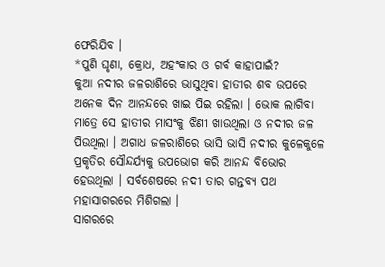ଫେରିଯିବ ।
*ପୁଣି ଘୃଣା, କ୍ରୋଧ, ଅହଂକାର ଓ ଗର୍ବ କାହାପାଇଁ?
କୁଆ ନଦୀର ଜଳରାଶିରେ ଭାସୁଥିବା ହାତୀର ଶବ ଉପରେ ଅନେକ ଦିନ ଆନନ୍ଦରେ ଖାଇ ପିଇ ରହିଲା । ଭୋକ ଲାଗିବା ମାତ୍ରେ ସେ ହାତୀର ମାସଂକୁ ଝିଣୀ ଖାଉଥିଲା ଓ ନଦୀର ଜଳ ପିଉଥିଲା । ଅଗାଧ ଜଳରାଶିରେ ଭାସି ଭାସି ନଦୀର କୁଳେକୁଳେ ପ୍ରକୃତିର ସୌନ୍ଦର୍ଯ୍ୟକୁ ଉପଭୋଗ କରି ଆନନ୍ଦ ବିଭୋର ହେଉଥିଲା । ସର୍ବଶେଷରେ ନଦୀ ତାର ଗନ୍ତବ୍ୟ ପଥ ମହାସାଗରରେ ମିଶିଗଲା ।
ସାଗରରେ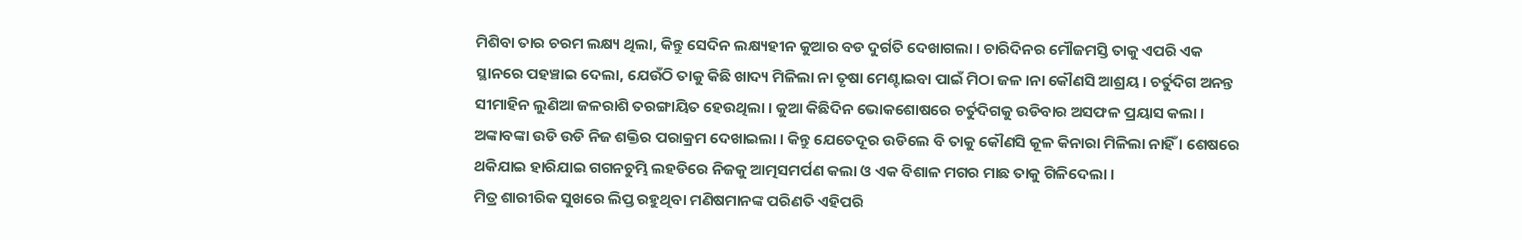ମିଶିବା ତାର ଚରମ ଲକ୍ଷ୍ୟ ଥିଲା, କିନ୍ତୁ ସେଦିନ ଲକ୍ଷ୍ୟହୀନ କୁଆର ବଡ ଦୁର୍ଗତି ଦେଖାଗଲା । ଚାରିଦିନର ମୌଜମସ୍ତି ତାକୁ ଏପରି ଏକ ସ୍ଥାନରେ ପହଞ୍ଚାଇ ଦେଲା, ଯେଉଁଠି ତାକୁ କିଛି ଖାଦ୍ୟ ମିଳିଲା ନା ତୃଷା ମେଣ୍ଟାଇବା ପାଇଁ ମିଠା ଜଳ ।ନା କୌଣସି ଆଶ୍ରୟ । ଚର୍ତୁଦିଗ ଅନନ୍ତ ସୀମାହିନ ଲୁଣିଆ ଜଳରାଶି ତରଙ୍ଗାୟିତ ହେଉଥିଲା । କୁଆ କିଛିଦିନ ଭୋକଶୋଷରେ ଚର୍ତୁଦିଗକୁ ଉଡିବାର ଅସଫଳ ପ୍ରୟାସ କଲା । ଅଙ୍କାବଙ୍କା ଉଡି ଉଡି ନିଜ ଶକ୍ତିର ପରାକ୍ରମ ଦେଖାଇଲା । କିନ୍ତୁ ଯେତେଦୂର ଉଡିଲେ ବି ତାକୁ କୌଣସି କୂଳ କିନାରା ମିଳିଲା ନାହିଁ । ଶେଷରେ ଥକିଯାଇ ହାରିଯାଇ ଗଗନଚୁମ୍ଭି ଲହଡିରେ ନିଜକୁ ଆତ୍ମସମର୍ପଣ କଲା ଓ ଏକ ବିଶାଳ ମଗର ମାଛ ତାକୁ ଗିଳିଦେଲା ।
ମିତ୍ର ଶାରୀରିକ ସୁଖରେ ଲିପ୍ତ ରହୁଥିବା ମଣିଷମାନଙ୍କ ପରିଣତି ଏହିପରି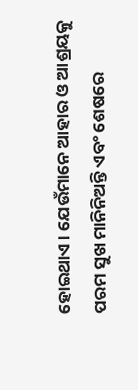ହୋଇଥାଏ । ଯେଉଁମାନେ ଆହାର ଓ ଆଶ୍ରୟକୁ ପରମ ସୁଖ ମାନିନିଅନ୍ତି ଏବଂ ଶେଷରେ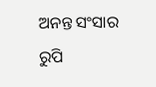ଅନନ୍ତ ସଂସାର ରୁପି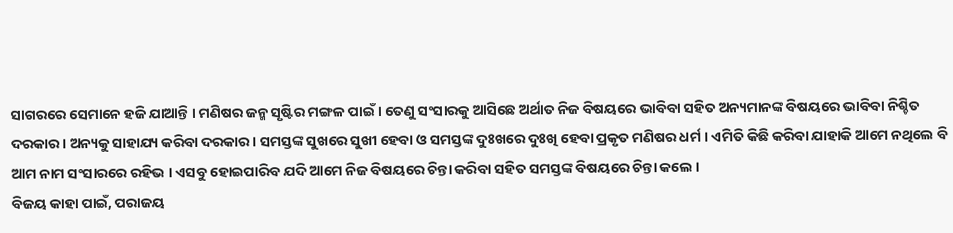ସାଗରରେ ସେମାନେ ହଜି ଯାଆନ୍ତି । ମଣିଷର ଜନ୍ମ ସୃଷ୍ଟିର ମଙ୍ଗଳ ପାଇଁ । ତେଣୁ ସଂସାରକୁ ଆସିଛେ ଅର୍ଥାତ ନିଜ ବିଷୟରେ ଭାବିବା ସହିତ ଅନ୍ୟମାନଙ୍କ ବିଷୟରେ ଭାବିବା ନିଶ୍ଚିତ ଦରକାର । ଅନ୍ୟକୁ ସାହାଯ୍ୟ କରିବା ଦରକାର । ସମସ୍ତଙ୍କ ସୁଖରେ ସୁଖୀ ହେବା ଓ ସମସ୍ତଙ୍କ ଦୁଃଖରେ ଦୁଃଖି ହେବା ପ୍ରକୃତ ମଣିଷର ଧର୍ମ । ଏମିତି କିଛି କରିବା ଯାହାକି ଆମେ ନଥିଲେ ବି ଆମ ନାମ ସଂସାରରେ ରହିଭ । ଏସବୁ ହୋଇପାରିବ ଯଦି ଆମେ ନିଜ ବିଷୟରେ ଚିନ୍ତା କରିବା ସହିତ ସମସ୍ତଙ୍କ ବିଷୟରେ ଚିନ୍ତା କଲେ ।
ବିଜୟ କାହା ପାଇଁ, ପରାଜୟ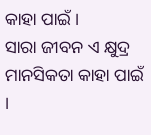କାହା ପାଇଁ ।
ସାରା ଜୀବନ ଏ କ୍ଷୁଦ୍ର ମାନସିକତା କାହା ପାଇଁ ।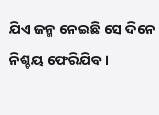ଯିଏ ଜନ୍ମ ନେଇଛି ସେ ଦିନେ ନିଶ୍ଚୟ ଫେରିଯିବ ।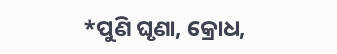*ପୁଣି ଘୃଣା, କ୍ରୋଧ,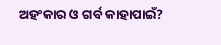ଅହଂକାର ଓ ଗର୍ବ କାହାପାଇଁ?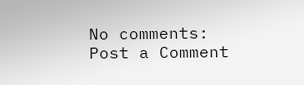No comments:
Post a Comment